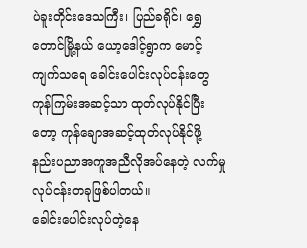ပဲခူးတိုင်းဒေသကြီး၊ ပြည်ခရိုင်၊ ရွှေတောင်မြို့နယ် ယော့ဒေါင့်ရွာက မောင့်ကျက်သရေ ခေါင်းပေါင်းလုပ်ငန်းတွေ ကုန်ကြမ်းအဆင့်သာ ထုတ်လုပ်နိုင်ပြီးတော့ ကုန်ချောအဆင့်ထုတ်လုပ်နိုင်ဖို့ နည်းပညာအကူအညီလိုအပ်နေတဲ့ လက်မှုလုပ်ငန်းတခုဖြစ်ပါတယ်။
ခေါင်းပေါင်းလုပ်တဲ့နေ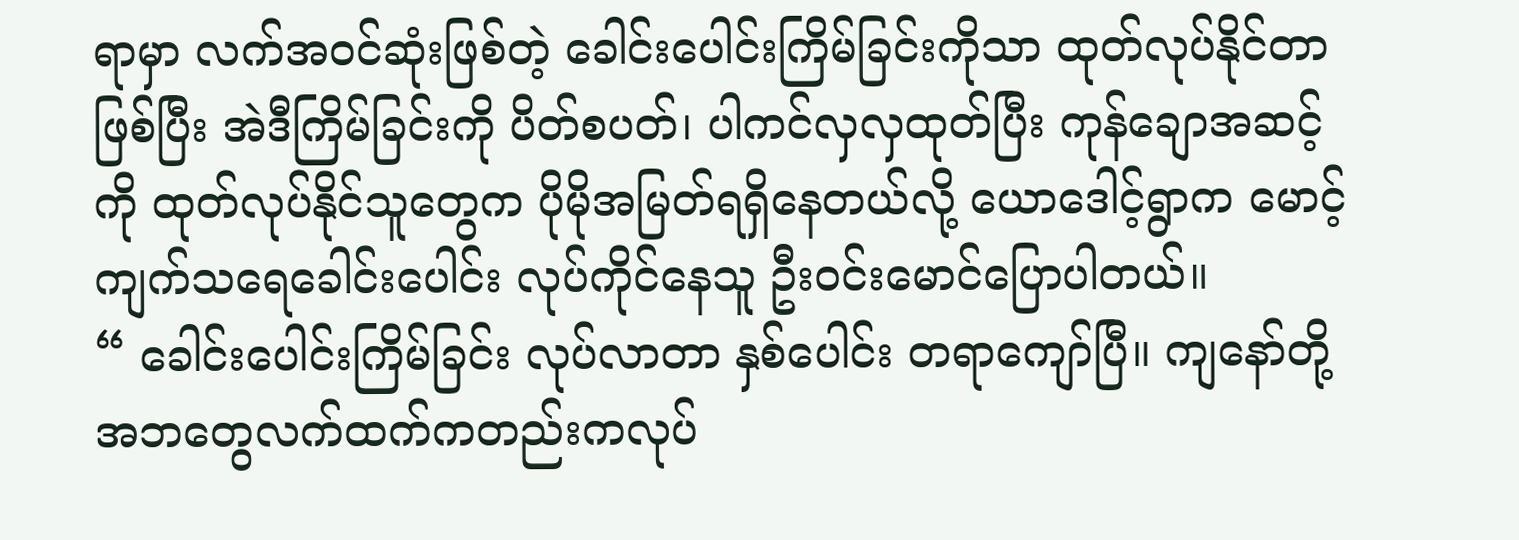ရာမှာ လက်အဝင်ဆုံးဖြစ်တဲ့ ခေါင်းပေါင်းကြိမ်ခြင်းကိုသာ ထုတ်လုပ်နိုင်တာဖြစ်ပြီး အဲဒီကြိမ်ခြင်းကို ပိတ်စပတ်၊ ပါကင်လှလှထုတ်ပြီး ကုန်ချောအဆင့်ကို ထုတ်လုပ်နိုင်သူတွေက ပိုမိုအမြတ်ရရှိနေတယ်လို့ ယောဒေါင့်ရွာက မောင့်ကျက်သရေခေါင်းပေါင်း လုပ်ကိုင်နေသူ ဦးဝင်းမောင်ပြောပါတယ်။
“ ခေါင်းပေါင်းကြိမ်ခြင်း လုပ်လာတာ နှစ်ပေါင်း တရာကျော်ပြီ။ ကျနော်တို့ အဘတွေလက်ထက်ကတည်းကလုပ်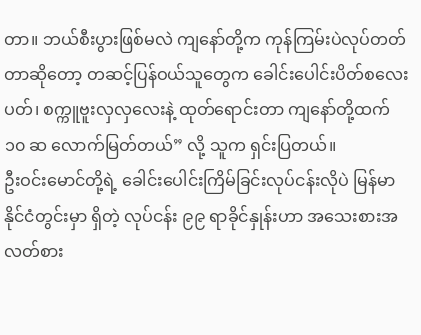တာ။ ဘယ်စီးပွားဖြစ်မလဲ ကျနော်တို့က ကုန်ကြမ်းပဲလုပ်တတ်တာဆိုတော့ တဆင့်ပြန်ဝယ်သူတွေက ခေါင်းပေါင်းပိတ်စလေး ပတ်၊ စက္ကူဗူးလှလှလေးနဲ့ ထုတ်ရောင်းတာ ကျနော်တို့ထက် ၁၀ ဆ လောက်မြတ်တယ်” လို့ သူက ရှင်းပြတယ်။
ဦးဝင်းမောင်တို့ရဲ့ ခေါင်းပေါင်းကြိမ်ခြင်းလုပ်ငန်းလိုပဲ မြန်မာနိုင်ငံတွင်းမှာ ရှိတဲ့ လုပ်ငန်း ၉၉ ရာခိုင်နှုန်းဟာ အသေးစားအလတ်စား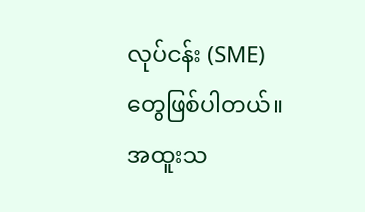လုပ်ငန်း (SME) တွေဖြစ်ပါတယ်။ အထူးသ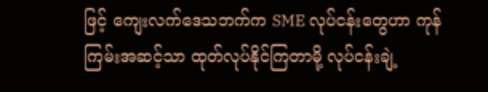ဖြင့် ကျေးလက်ဒေသဘက်က SME လုပ်ငန်းတွေဟာ ကုန်ကြမ်းအဆင့်သာ ထုတ်လုပ်နိုင်ကြတာမို့ လုပ်ငန်းချဲ့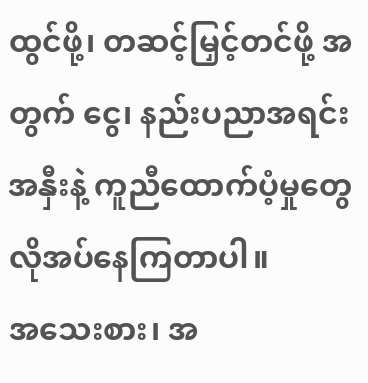ထွင်ဖို့၊ တဆင့်မြှင့်တင်ဖို့ အတွက် ငွေ၊ နည်းပညာအရင်းအနှီးနဲ့ ကူညီထောက်ပံ့မှုတွေ လိုအပ်နေကြတာပါ။
အသေးစား၊ အ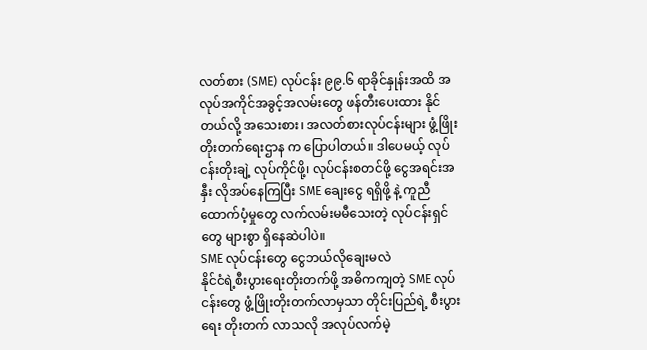လတ်စား (SME) လုပ်ငန်း ၉၉.၆ ရာခိုင်နှုန်းအထိ အလုပ်အကိုင်အခွင့်အလမ်းတွေ ဖန်တီးပေးထား နိုင်တယ်လို့ အသေးစား၊ အလတ်စားလုပ်ငန်းများ ဖွံ့ဖြိုးတိုးတက်ရေးဌာန က ပြောပါတယ်။ ဒါပေမယ့် လုပ်ငန်းတိုးချဲ့ လုပ်ကိုင်ဖို့၊ လုပ်ငန်းစတင်ဖို့ ငွေအရင်းအနှီး လိုအပ်နေကြပြီး SME ချေးငွေ ရရှိဖို့ နဲ့ ကူညီထောက်ပံ့မှုတွေ လက်လမ်းမမီသေးတဲ့ လုပ်ငန်းရှင်တွေ များစွာ ရှိနေဆဲပါပဲ။
SME လုပ်ငန်းတွေ ငွေဘယ်လိုချေးမလဲ
နိုင်ငံရဲ့စီးပွားရေးတိုးတက်ဖို့ အဓိကကျတဲ့ SME လုပ်ငန်းတွေ ဖွံ့ဖြိုးတိုးတက်လာမှသာ တိုင်းပြည်ရဲ့ စီးပွားရေး တိုးတက် လာသလို အလုပ်လက်မဲ့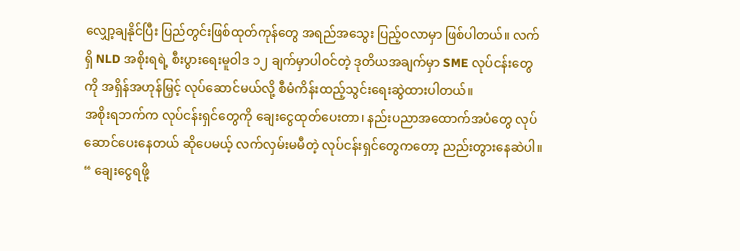လျှော့ချနိုင်ပြီး ပြည်တွင်းဖြစ်ထုတ်ကုန်တွေ အရည်အသွေး ပြည့်ဝလာမှာ ဖြစ်ပါတယ်။ လက်ရှိ NLD အစိုးရရဲ့ စီးပွားရေးမူဝါဒ ၁၂ ချက်မှာပါဝင်တဲ့ ဒုတိယအချက်မှာ SME လုပ်ငန်းတွေကို အရှိန်အဟုန်မြှင့် လုပ်ဆောင်မယ်လို့ စီမံကိန်းထည့်သွင်းရေးဆွဲထားပါတယ်။
အစိုးရဘက်က လုပ်ငန်းရှင်တွေကို ချေးငွေထုတ်ပေးတာ၊ နည်းပညာအထောက်အပံတွေ လုပ်ဆောင်ပေးနေတယ် ဆိုပေမယ့် လက်လှမ်းမမီတဲ့ လုပ်ငန်းရှင်တွေကတော့ ညည်းတွားနေဆဲပါ။
“ ချေးငွေရဖို့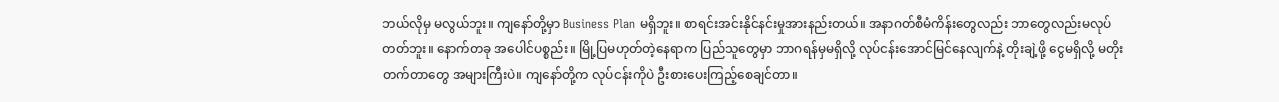ဘယ်လိုမှ မလွယ်ဘူး။ ကျနော်တို့မှာ Business Plan မရှိဘူး။ စာရင်းအင်းနိုင်နင်းမှုအားနည်းတယ်။ အနာဂတ်စီမံကိန်းတွေလည်း ဘာတွေလည်းမလုပ်တတ်ဘူး။ နောက်တခု အပေါင်ပစ္စည်း။ မြို့ပြမဟုတ်တဲ့နေရာက ပြည်သူတွေမှာ ဘာဂရန်မှမရှိလို့ လုပ်ငန်းအောင်မြင်နေလျက်နဲ့ တိုးချဲ့ဖို့ ငွေမရှိလို့ မတိုးတက်တာတွေ အများကြီးပဲ။ ကျနော်တို့က လုပ်ငန်းကိုပဲ ဦးစားပေးကြည့်စေချင်တာ။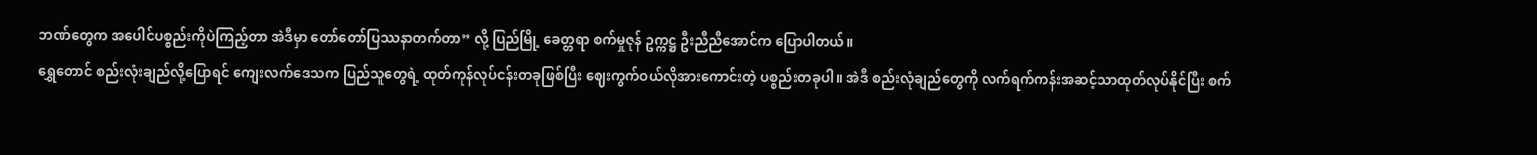ဘဏ်တွေက အပေါင်ပစ္စည်းကိုပဲကြည့်တာ အဲဒီမှာ တော်တော်ပြဿနာတက်တာ” လို့ ပြည်မြို့ ခေတ္တရာ စက်မှုဇုန် ဥက္ကဋ္ဌ ဦးညီညီအောင်က ပြောပါတယ်။
ရွှေတောင် စည်းလုံးချည်လို့ပြောရင် ကျေးလက်ဒေသက ပြည်သူတွေရဲ့ ထုတ်ကုန်လုပ်ငန်းတခုဖြစ်ပြီး ဈေးကွက်ဝယ်လိုအားကောင်းတဲ့ ပစ္စည်းတခုပါ။ အဲဒီ စည်းလုံချည်တွေကို လက်ရက်ကန်းအဆင့်သာထုတ်လုပ်နိုင်ပြီး စက်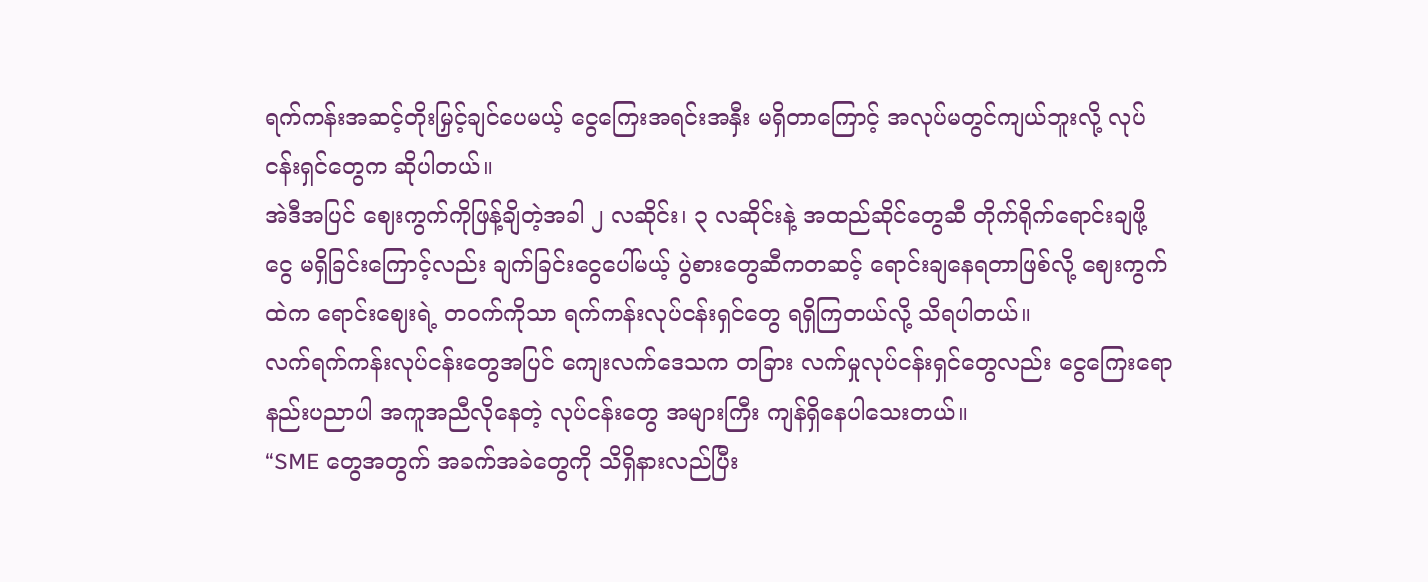ရက်ကန်းအဆင့်တိုးမြှင့်ချင်ပေမယ့် ငွေကြေးအရင်းအနှီး မရှိတာကြောင့် အလုပ်မတွင်ကျယ်ဘူးလို့ လုပ်ငန်းရှင်တွေက ဆိုပါတယ်။
အဲဒီအပြင် ဈေးကွက်ကိုဖြန့်ချိတဲ့အခါ ၂ လဆိုင်း၊ ၃ လဆိုင်းနဲ့ အထည်ဆိုင်တွေဆီ တိုက်ရိုက်ရောင်းချဖို့ ငွေ မရှိခြင်းကြောင့်လည်း ချက်ခြင်းငွေပေါ်မယ့် ပွဲစားတွေဆီကတဆင့် ရောင်းချနေရတာဖြစ်လို့ ဈေးကွက်ထဲက ရောင်းဈေးရဲ့ တဝက်ကိုသာ ရက်ကန်းလုပ်ငန်းရှင်တွေ ရရှိကြတယ်လို့ သိရပါတယ်။
လက်ရက်ကန်းလုပ်ငန်းတွေအပြင် ကျေးလက်ဒေသက တခြား လက်မှုလုပ်ငန်းရှင်တွေလည်း ငွေကြေးရော နည်းပညာပါ အကူအညီလိုနေတဲ့ လုပ်ငန်းတွေ အများကြီး ကျန်ရှိနေပါသေးတယ်။
“SME တွေအတွက် အခက်အခဲတွေကို သိရှိနားလည်ပြီး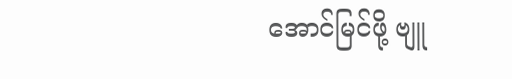အောင်မြင်ဖို့ ဗျူ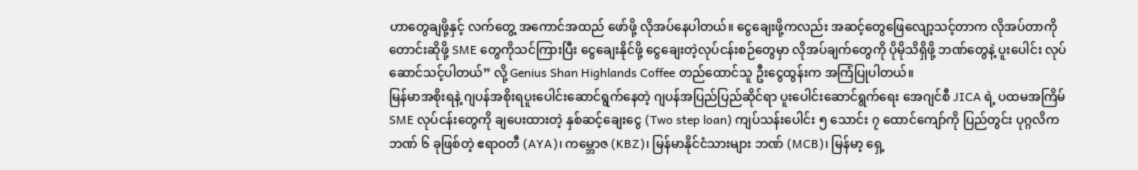ဟာတွေချဖို့နှင့် လက်တွေ့ အကောင်အထည် ဖော်ဖို့ လိုအပ်နေပါတယ်။ ငွေချေးဖို့ကလည်း အဆင့်တွေဖြေလျော့သင့်တာက လိုအပ်တာကို တောင်းဆိုဖို့ SME တွေကိုသင်ကြားပြီး ငွေချေးနိုင်ဖို့ ငွေချေးတဲ့လုပ်ငန်းစဉ်တွေမှာ လိုအပ်ချက်တွေကို ပိုမိုသိရှိဖို့ ဘဏ်တွေနဲ့ ပူးပေါင်း လုပ်ဆောင်သင့်ပါတယ်” လို့ Genius Shan Highlands Coffee တည်ထောင်သူ ဦးငွေထွန်းက အကြံပြုပါတယ်။
မြန်မာအစိုးရနဲ့ ဂျပန်အစိုးရပူးပေါင်းဆောင်ရွက်နေတဲ့ ဂျပန်အပြည်ပြည်ဆိုင်ရာ ပူးပေါင်းဆောင်ရွက်ရေး အေဂျင်စီ JICA ရဲ့ ပထမအကြိမ် SME လုပ်ငန်းတွေကို ချပေးထားတဲ့ နှစ်ဆင့်ချေးငွေ (Two step loan) ကျပ်သန်းပေါင်း ၅ သောင်း ၇ ထောင်ကျော်ကို ပြည်တွင်း ပုဂ္ဂလိကဘဏ် ၆ ခုဖြစ်တဲ့ ဧရာဝတီ (AYA)၊ ကမ္ဘောဇ (KBZ)၊ မြန်မာနိုင်ငံသားများ ဘဏ် (MCB)၊ မြန်မာ့ ရှေ့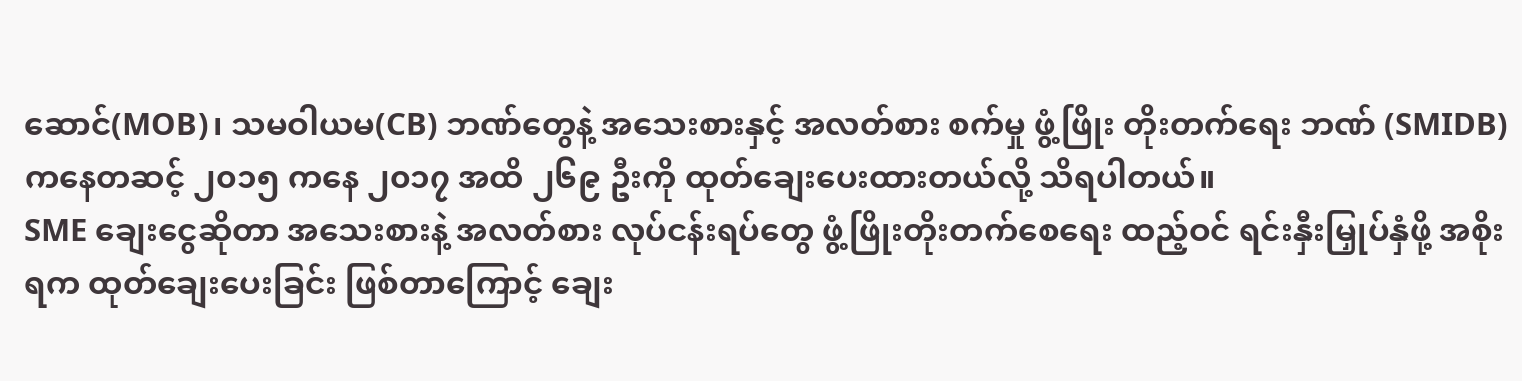ဆောင်(MOB)၊ သမဝါယမ(CB) ဘဏ်တွေနဲ့ အသေးစားနှင့် အလတ်စား စက်မှု ဖွံ့ဖြိုး တိုးတက်ရေး ဘဏ် (SMIDB) ကနေတဆင့် ၂၀၁၅ ကနေ ၂၀၁၇ အထိ ၂၆၉ ဦးကို ထုတ်ချေးပေးထားတယ်လို့ သိရပါတယ်။
SME ချေးငွေဆိုတာ အသေးစားနဲ့ အလတ်စား လုပ်ငန်းရပ်တွေ ဖွံ့ဖြိုးတိုးတက်စေရေး ထည့်ဝင် ရင်းနှီးမြှုပ်နှံဖို့ အစိုးရက ထုတ်ချေးပေးခြင်း ဖြစ်တာကြောင့် ချေး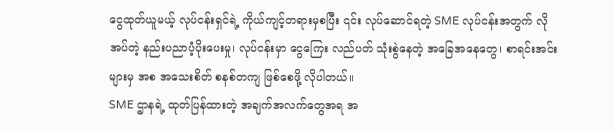ငွေထုတ်ယူမယ့် လုပ်ငန်းရှင်ရဲ့ ကိုယ်ကျင့်တရားမှစပြီး ၎င်း လုပ်ဆောင်ရတဲ့ SME လုပ်ငန်းအတွက် လိုအပ်တဲ့ နည်းပညာပံ့ပိုးပေးမှု၊ လုပ်ငန်းမှာ ငွေကြေး လည်ပတ် သုံးစွဲနေတဲ့ အခြေအနေတွေ၊ စာရင်းအင်းများမှ အစ အသေးစိတ် စနစ်တကျ ဖြစ်စေဖို့ လိုပါတယ်။
SME ဌာနရဲ့ ထုတ်ပြန်ထားတဲ့ အချက်အလက်တွေအရ အ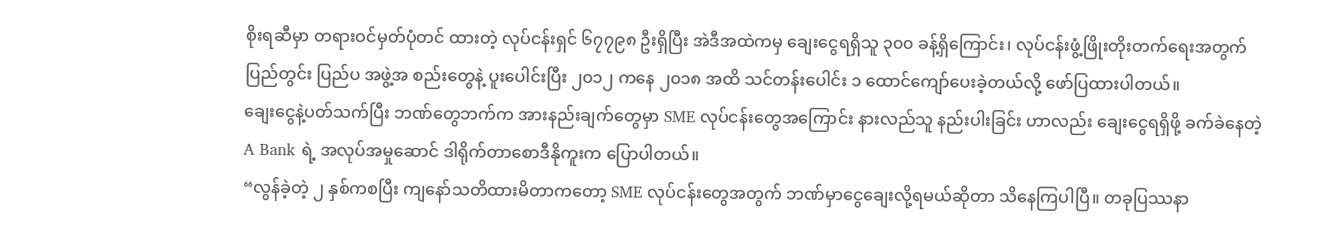စိုးရဆီမှာ တရားဝင်မှတ်ပုံတင် ထားတဲ့ လုပ်ငန်းရှင် ၆၇၇၉၈ ဦးရှိပြီး အဲဒီအထဲကမှ ချေးငွေရရှိသူ ၃၀၀ ခန့်ရှိကြောင်း၊ လုပ်ငန်းဖွံ့ဖြိုးတိုးတက်ရေးအတွက် ပြည်တွင်း ပြည်ပ အဖွဲ့အ စည်းတွေနဲ့ ပူးပေါင်းပြီး ၂၀၁၂ ကနေ ၂၀၁၈ အထိ သင်တန်းပေါင်း ၁ ထောင်ကျော်ပေးခဲ့တယ်လို့ ဖော်ပြထားပါတယ်။
ချေးငွေနဲ့ပတ်သက်ပြီး ဘဏ်တွေဘက်က အားနည်းချက်တွေမှာ SME လုပ်ငန်းတွေအကြောင်း နားလည်သူ နည်းပါးခြင်း ဟာလည်း ချေးငွေရရှိဖို့ ခက်ခဲနေတဲ့ A Bank ရဲ့ အလုပ်အမှုဆောင် ဒါရိုက်တာစောဒီနိုကူးက ပြောပါတယ်။
“လွန်ခဲ့တဲ့ ၂ နှစ်ကစပြီး ကျနော်သတိထားမိတာကတော့ SME လုပ်ငန်းတွေအတွက် ဘဏ်မှာငွေချေးလို့ရမယ်ဆိုတာ သိနေကြပါပြီ။ တခုပြဿနာ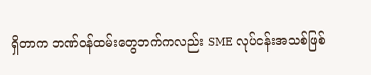ရှိတာက ဘဏ်ဝန်ထမ်းတွေဘက်ကလည်း SME လုပ်ငန်းအသစ်ဖြစ်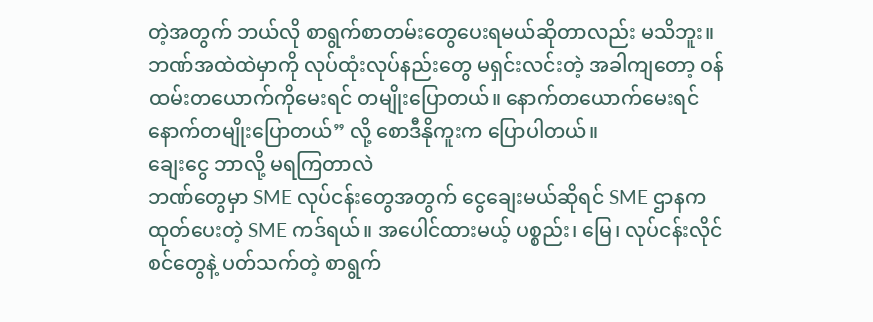တဲ့အတွက် ဘယ်လို စာရွက်စာတမ်းတွေပေးရမယ်ဆိုတာလည်း မသိဘူး။ ဘဏ်အထဲထဲမှာကို လုပ်ထုံးလုပ်နည်းတွေ မရှင်းလင်းတဲ့ အခါကျတော့ ဝန်ထမ်းတယောက်ကိုမေးရင် တမျိုးပြောတယ်။ နောက်တယောက်မေးရင် နောက်တမျိုးပြောတယ်” လို့ စောဒီနိုကူးက ပြောပါတယ်။
ချေးငွေ ဘာလို့ မရကြတာလဲ
ဘဏ်တွေမှာ SME လုပ်ငန်းတွေအတွက် ငွေချေးမယ်ဆိုရင် SME ဌာနကထုတ်ပေးတဲ့ SME ကဒ်ရယ်။ အပေါင်ထားမယ့် ပစ္စည်း၊ မြေ၊ လုပ်ငန်းလိုင်စင်တွေနဲ့ ပတ်သက်တဲ့ စာရွက်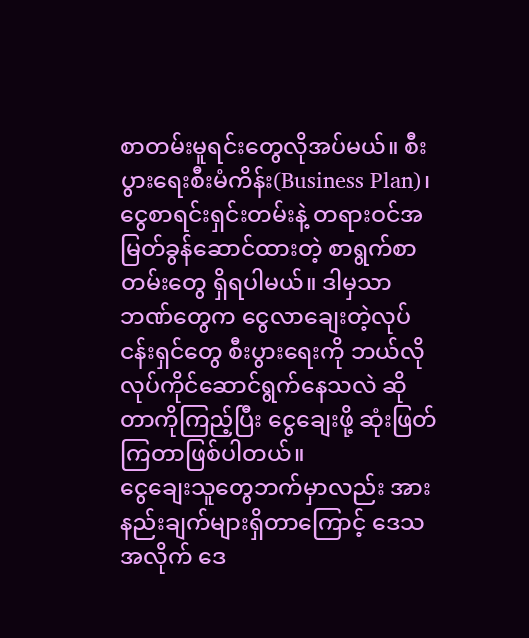စာတမ်းမူရင်းတွေလိုအပ်မယ်။ စီးပွားရေးစီးမံကိန်း(Business Plan)၊ ငွေစာရင်းရှင်းတမ်းနဲ့ တရားဝင်အမြတ်ခွန်ဆောင်ထားတဲ့ စာရွက်စာတမ်းတွေ ရှိရပါမယ်။ ဒါမှသာ ဘဏ်တွေက ငွေလာချေးတဲ့လုပ်ငန်းရှင်တွေ စီးပွားရေးကို ဘယ်လိုလုပ်ကိုင်ဆောင်ရွက်နေသလဲ ဆိုတာကိုကြည့်ပြီး ငွေချေးဖို့ ဆုံးဖြတ်ကြတာဖြစ်ပါတယ်။
ငွေချေးသူတွေဘက်မှာလည်း အားနည်းချက်များရှိတာကြောင့် ဒေသအလိုက် ဒေ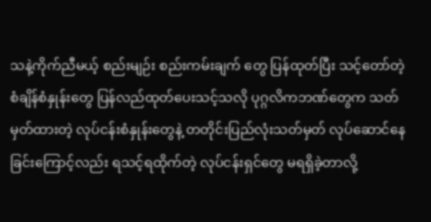သနဲ့ကိုက်ညီမယ့် စည်းမျဉ်း စည်းကမ်းချက် တွေ ပြန်ထုတ်ပြီး သင့်တော်တဲ့စံချိန်စံနှုန်းတွေ ပြန်လည်ထုတ်ပေးသင့်သလို ပုဂ္ဂလိကဘဏ်တွေက သတ်မှတ်ထားတဲ့ လုပ်ငန်းစံနှုန်းတွေနဲ့ တတိုင်းပြည်လုံးသတ်မှတ် လုပ်ဆောင်နေခြင်းကြောင့်လည်း ရသင့်ရထိုက်တဲ့ လုပ်ငန်းရှင်တွေ မရရှိခဲ့တာလို့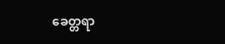ခေတ္တရာ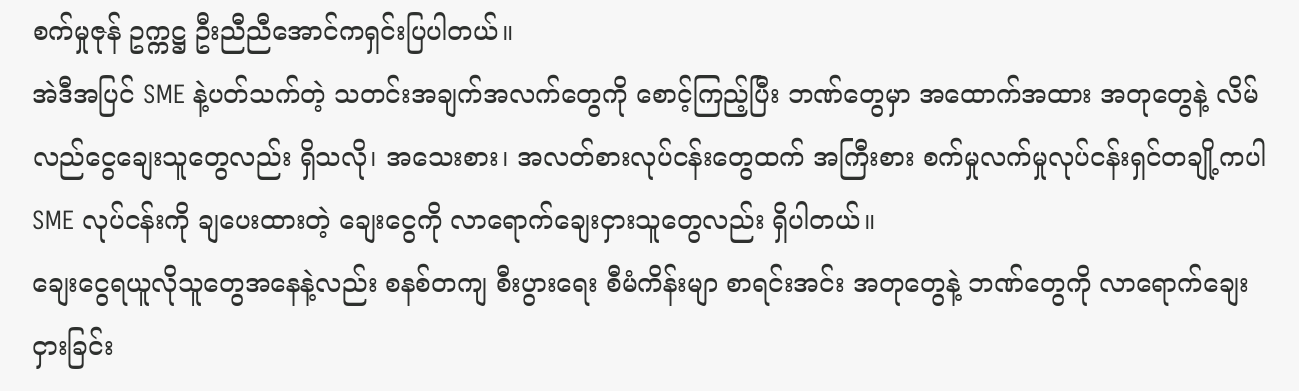စက်မှုဇုန် ဥက္ကဋ္ဌ ဦးညီညီအောင်ကရှင်းပြပါတယ်။
အဲဒီအပြင် SME နဲ့ပတ်သက်တဲ့ သတင်းအချက်အလက်တွေကို စောင့်ကြည့်ပြီး ဘဏ်တွေမှာ အထောက်အထား အတုတွေနဲ့ လိမ်လည်ငွေချေးသူတွေလည်း ရှိသလို၊ အသေးစား၊ အလတ်စားလုပ်ငန်းတွေထက် အကြီးစား စက်မှုလက်မှုလုပ်ငန်းရှင်တချို့ကပါ SME လုပ်ငန်းကို ချပေးထားတဲ့ ချေးငွေကို လာရောက်ချေးငှားသူတွေလည်း ရှိပါတယ်။
ချေးငွေရယူလိုသူတွေအနေနဲ့လည်း စနစ်တကျ စီးပွားရေး စီမံကိန်းမျာ စာရင်းအင်း အတုတွေနဲ့ ဘဏ်တွေကို လာရောက်ချေးငှားခြင်း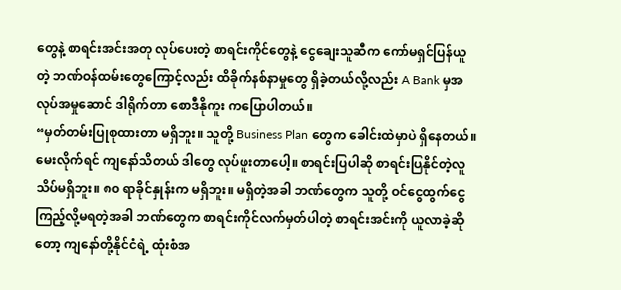တွေနဲ့ စာရင်းအင်းအတု လုပ်ပေးတဲ့ စာရင်းကိုင်တွေနဲ့ ငွေချေးသူဆီက ကော်မရှင်ပြန်ယူတဲ့ ဘဏ်ဝန်ထမ်းတွေကြောင့်လည်း ထိခိုက်နစ်နာမှုတွေ ရှိခဲ့တယ်လို့လည်း A Bank မှအလုပ်အမှုဆောင် ဒါရိုက်တာ စောဒီနိုကူး ကပြောပါတယ်။
“မှတ်တမ်းပြုစုထားတာ မရှိဘူး။ သူတို့ Business Plan တွေက ခေါင်းထဲမှာပဲ ရှိနေတယ်။ မေးလိုက်ရင် ကျနော်သိတယ် ဒါတွေ လုပ်ဖူးတာပေါ့။ စာရင်းပြပါဆို စာရင်းပြနိုင်တဲ့လူ သိပ်မရှိဘူး။ ၈၀ ရာခိုင်နှုန်းက မရှိဘူး။ မရှိတဲ့အခါ ဘဏ်တွေက သူတို့ ဝင်ငွေထွက်ငွေကြည့်လို့မရတဲ့အခါ ဘဏ်တွေက စာရင်းကိုင်လက်မှတ်ပါတဲ့ စာရင်းအင်းကို ယူလာခဲ့ဆိုတော့ ကျနော်တို့နိုင်ငံရဲ့ ထုံးစံအ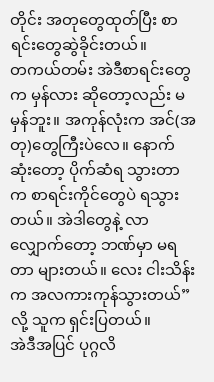တိုင်း အတုတွေထုတ်ပြီး စာရင်းတွေဆွဲခိုင်းတယ်။
တကယ်တမ်း အဲဒီစာရင်းတွေက မှန်လား ဆိုတော့လည်း မမှန်ဘူး။ အကုန်လုံးက အင်(အတု)တွေကြီးပဲလေ။ နောက်ဆုံးတော့ ပိုက်ဆံရ သွားတာက စာရင်းကိုင်တွေပဲ ရသွားတယ်။ အဲဒါတွေနဲ့ လာလျှောက်တော့ ဘဏ်မှာ မရတာ များတယ်။ လေး ငါးသိန်းက အလကားကုန်သွားတယ်” လို့ သူက ရှင်းပြတယ်။
အဲဒီအပြင် ပုဂ္ဂလိ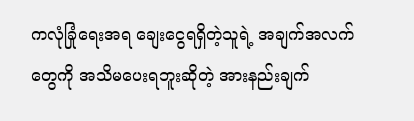ကလုံခြုံရေးအရ ချေးငွေရရှိတဲ့သူရဲ့ အချက်အလက်တွေကို အသိမပေးရဘူးဆိုတဲ့ အားနည်းချက်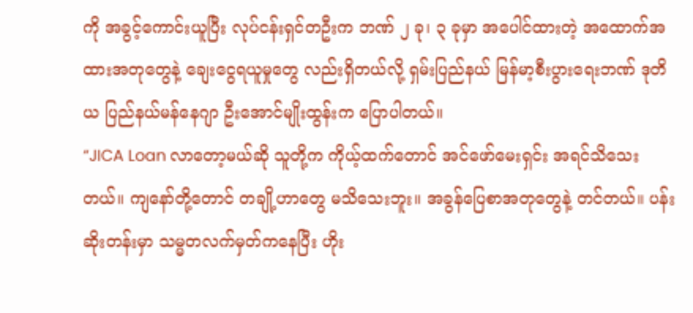ကို အခွင့်ကောင်းယူပြီး လုပ်ငန်းရှင်တဦးက ဘဏ် ၂ ခု၊ ၃ ခုမှာ အပေါင်ထားတဲ့ အထောက်အထားအတုတွေနဲ့ ချေးငွေရယူမှုတွေ လည်းရှိတယ်လို့ ရှမ်းပြည်နယ် မြန်မာ့စီးပွားရေးဘဏ် ဒုတိယ ပြည်နယ်မန်နေဂျာ ဦးအောင်မျိုးထွန်းက ပြောပါတယ်။
“JICA Loan လာတော့မယ်ဆို သူတို့က ကိုယ့်ထက်တောင် အင်ဖော်မေးရှင်း အရင်သိသေးတယ်။ ကျနော်တို့တောင် တချို့ဟာတွေ မသိသေးဘူး။ အခွန်ပြေစာအတုတွေနဲ့ တင်တယ်။ ပန်းဆိုးတန်းမှာ သမ္မတလက်မှတ်ကနေပြီး ဟိုး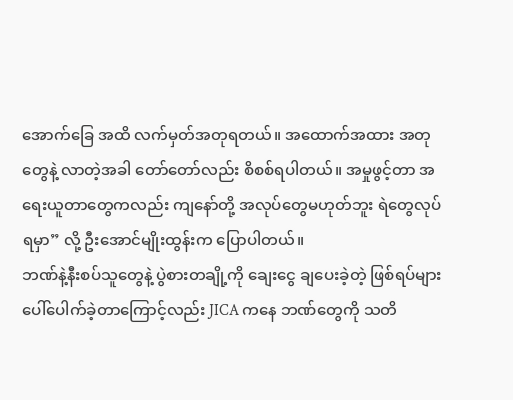အောက်ခြေ အထိ လက်မှတ်အတုရတယ်။ အထောက်အထား အတုတွေနဲ့ လာတဲ့အခါ တော်တော်လည်း စိစစ်ရပါတယ်။ အမှုဖွင့်တာ အရေးယူတာတွေကလည်း ကျနော်တို့ အလုပ်တွေမဟုတ်ဘူး ရဲတွေလုပ်ရမှာ” လို့ ဦးအောင်မျိုးထွန်းက ပြောပါတယ်။
ဘဏ်နဲ့နီးစပ်သူတွေနဲ့ ပွဲစားတချို့ကို ချေးငွေ ချပေးခဲ့တဲ့ ဖြစ်ရပ်များ ပေါ်ပေါက်ခဲ့တာကြောင့်လည်း JICA ကနေ ဘဏ်တွေကို သတိ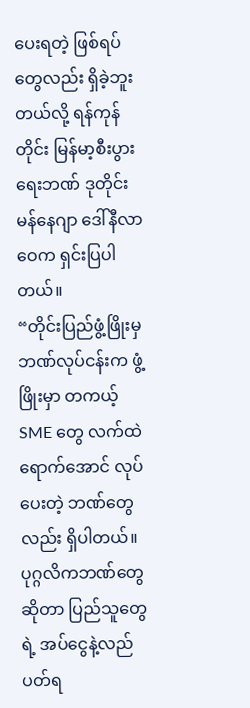ပေးရတဲ့ ဖြစ်ရပ်တွေလည်း ရှိခဲ့ဘူးတယ်လို့ ရန်ကုန်တိုင်း မြန်မာ့စီးပွားရေးဘဏ် ဒုတိုင်းမန်နေဂျာ ဒေါ်နီလာဝေက ရှင်းပြပါတယ်။
“တိုင်းပြည်ဖွံ့ဖြိုးမှ ဘဏ်လုပ်ငန်းက ဖွံ့ဖြိုးမှာ တကယ့် SME တွေ လက်ထဲရောက်အောင် လုပ်ပေးတဲ့ ဘဏ်တွေလည်း ရှိပါတယ်။ ပုဂ္ဂလိကဘဏ်တွေဆိုတာ ပြည်သူတွေရဲ့ အပ်ငွေနဲ့လည်ပတ်ရ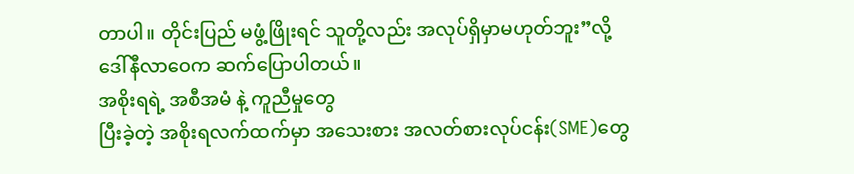တာပါ။ တိုင်းပြည် မဖွံ့ဖြိုးရင် သူတို့လည်း အလုပ်ရှိမှာမဟုတ်ဘူး”လို့ ဒေါ်နီလာဝေက ဆက်ပြောပါတယ်။
အစိုးရရဲ့ အစီအမံ နဲ့ ကူညီမှုတွေ
ပြီးခဲ့တဲ့ အစိုးရလက်ထက်မှာ အသေးစား အလတ်စားလုပ်ငန်း(SME)တွေ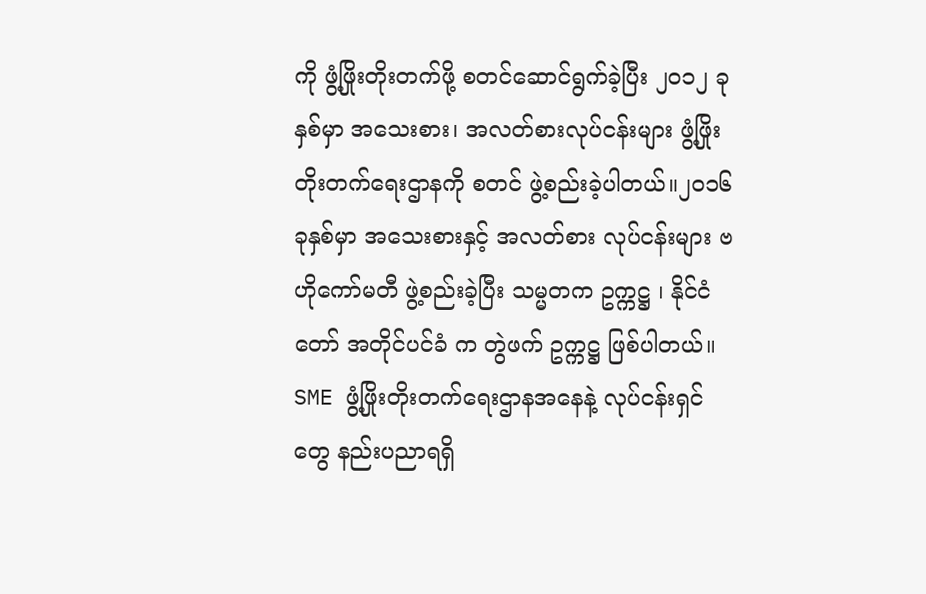ကို ဖွံ့ဖြိုးတိုးတက်ဖို့ စတင်ဆောင်ရွက်ခဲ့ပြီး ၂၀၁၂ ခုနှစ်မှာ အသေးစား၊ အလတ်စားလုပ်ငန်းများ ဖွံ့ဖြိုးတိုးတက်ရေးဌာနကို စတင် ဖွဲ့စည်းခဲ့ပါတယ်။၂၀၁၆ ခုနှစ်မှာ အသေးစားနှင့် အလတ်စား လုပ်ငန်းများ ဗဟိုကော်မတီ ဖွဲ့စည်းခဲ့ပြီး သမ္မတက ဥက္ကဋ္ဌ ၊ နိုင်ငံတော် အတိုင်ပင်ခံ က တွဲဖက် ဥက္ကဋ္ဌ ဖြစ်ပါတယ်။
SME ဖွံ့ဖြိုးတိုးတက်ရေးဌာနအနေနဲ့ လုပ်ငန်းရှင်တွေ နည်းပညာရရှိ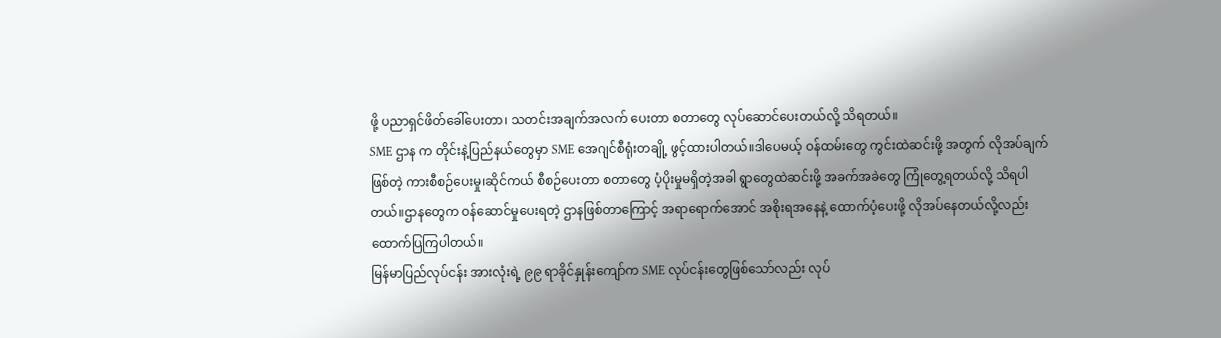ဖို့ ပညာရှင်ဖိတ်ခေါ်ပေးတာ၊ သတင်းအချက်အလက် ပေးတာ စတာတွေ လုပ်ဆောင်ပေးတယ်လို့ သိရတယ်။
SME ဌာန က တိုင်းနဲ့ပြည်နယ်တွေမှာ SME အေဂျင်စီရုံးတချို့ ဖွင့်ထားပါတယ်။ဒါပေမယ့် ဝန်ထမ်းတွေ ကွင်းထဲဆင်းဖို့ အတွက် လိုအပ်ချက်ဖြစ်တဲ့ ကားစီစဉ်ပေးမှု၊ဆိုင်ကယ် စီစဉ်ပေးတာ စတာတွေ ပံ့ပိုးမှုမရှိတဲ့အခါ ရွာတွေထဲဆင်းဖို့ အခက်အခဲတွေ ကြုံတွေ့ရတယ်လို့ သိရပါတယ်။ဌာနတွေက ဝန်ဆောင်မှုပေးရတဲ့ ဌာနဖြစ်တာကြောင့် အရာရောက်အောင် အစိုးရအနေနဲ့ ထောက်ပံ့ပေးဖို့ လိုအပ်နေတယ်လို့လည်း ထောက်ပြကြပါတယ်။
မြန်မာပြည်လုပ်ငန်း အားလုံးရဲ့ ၉၉ ရာခိုင်နှုန်းကျော်က SME လုပ်ငန်းတွေဖြစ်သော်လည်း လုပ်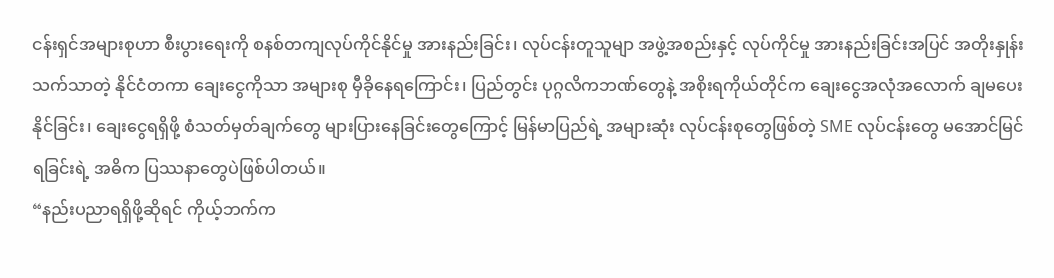ငန်းရှင်အများစုဟာ စီးပွားရေးကို စနစ်တကျလုပ်ကိုင်နိုင်မှု အားနည်းခြင်း၊ လုပ်ငန်းတူသူမျာ အဖွဲ့အစည်းနှင့် လုပ်ကိုင်မှု အားနည်းခြင်းအပြင် အတိုးနှုန်းသက်သာတဲ့ နိုင်ငံတကာ ချေးငွေကိုသာ အများစု မှီခိုနေရကြောင်း၊ ပြည်တွင်း ပုဂ္ဂလိကဘဏ်တွေနဲ့ အစိုးရကိုယ်တိုင်က ချေးငွေအလုံအလောက် ချမပေးနိုင်ခြင်း၊ ချေးငွေရရှိဖို့ စံသတ်မှတ်ချက်တွေ များပြားနေခြင်းတွေကြောင့် မြန်မာပြည်ရဲ့ အများဆုံး လုပ်ငန်းစုတွေဖြစ်တဲ့ SME လုပ်ငန်းတွေ မအောင်မြင်ရခြင်းရဲ့ အဓိက ပြဿနာတွေပဲဖြစ်ပါတယ်။
“နည်းပညာရရှိဖို့ဆိုရင် ကိုယ့်ဘက်က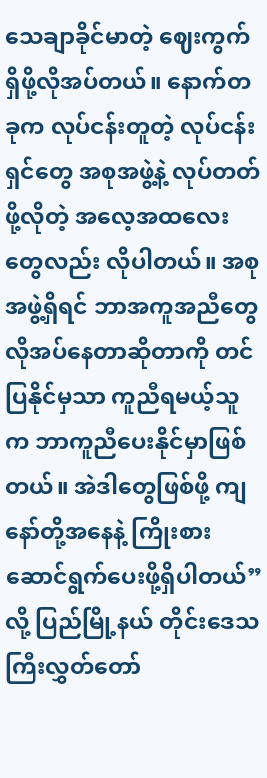သေချာခိုင်မာတဲ့ ဈေးကွက်ရှိဖို့လိုအပ်တယ်။ နောက်တခုက လုပ်ငန်းတူတဲ့ လုပ်ငန်းရှင်တွေ အစုအဖွဲ့နဲ့ လုပ်တတ်ဖို့လိုတဲ့ အလေ့အထလေးတွေလည်း လိုပါတယ်။ အစုအဖွဲ့ရှိရင် ဘာအကူအညီတွေ လိုအပ်နေတာဆိုတာကို တင်ပြနိုင်မှသာ ကူညီရမယ့်သူက ဘာကူညီပေးနိုင်မှာဖြစ်တယ်။ အဲဒါတွေဖြစ်ဖို့ ကျနော်တို့အနေနဲ့ ကြိုးစားဆောင်ရွက်ပေးဖို့ရှိပါတယ်” လို့ ပြည်မြို့နယ် တိုင်းဒေသကြီးလွှတ်တော်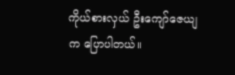ကိုယ်စားလှယ် ဦးကျော်ဇေယျက ပြောပါတယ်။